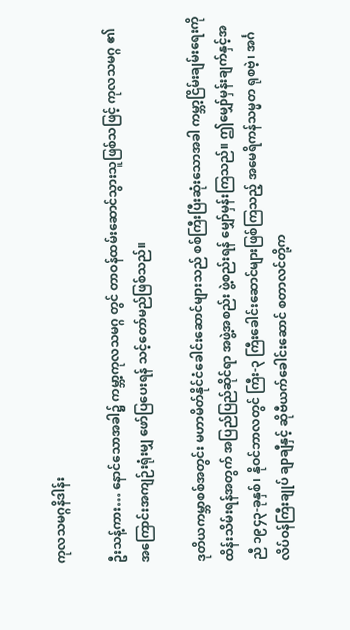ကုလသမဂ္ဂနိဒါန်း

ဦးသန့်ကား… နောင်သောအခါ၌ ကမ္ဘာ့ကုလသမဂ္ဂ တွင် တာဝန်ထမ်းဆောင်သွားသူဖြစ်သဖြင့် ကုလသမဂ္ဂ ၏ အကြောင်းအကျဉ်းရုံးမျှ ဖော်ပြပေးရန် သင့်တော်မည်ဖြစ်သည်။

ဒုတိယကမ္ဘာစစ်အတွင်း မဟာမိတ်နိုင်ငံခေါင်းဆောင်များသည် စစ်ကြီးပြီးဆုံးသောအခါ ကမ္ဘာ့ငြိမ်းချမ်းရေးကို ထိန်းသိမ်းရန်အတွက် အပြည်ပြည်ဆိုင်ရာ အဖွဲ့အစည်း ဖွဲ့စည်းရန် မျှော်မှန်းကြသည်။ ဤမျှော်မှန်းချက်နှင့်အညီ ၁၉၄၃-ခုနှစ်၊ နိုဝင်ဘာလတွင် ကြီး-၃ ကြီးခေါင်းဆောင်များဖြစ်ကြသည့် အမေရိကန်သမ္မတ ရုစဗဲ့၊ အင်္ဂလိပ်ဝန်ကြီးချုပ် ချာချီနှင့် ဆိုဗီယက်ခေါင်းဆောင် စတာလင်တို့က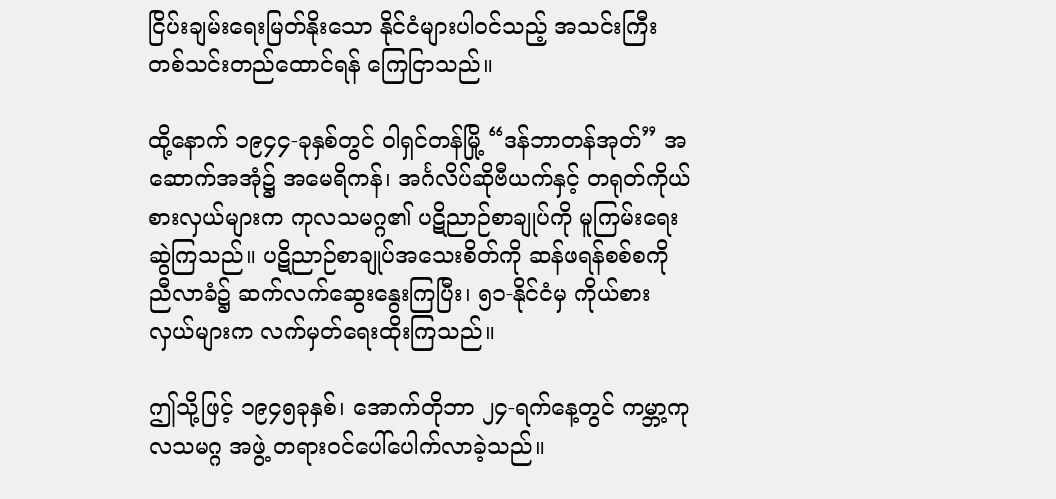ငြိပ်းချမ်းရေးမြတ်နိုးသော နိုင်ငံများပါဝင်သည့် အသင်းကြီးတစ်သင်းတည်ထောင်ရန် ကြေငြာသည်။

ထို့နောက် ၁၉၄၄-ခုနှစ်တွင် ဝါရှင်တန်မြို့ “ဒန်ဘာတန်အုတ်” အဆောက်အအုံ၌ အမေရိကန်၊ အင်္ဂလိပ်ဆိုဗီယက်နှင့် တရုတ်ကိုယ်စားလှယ်များက ကုလသမဂ္ဂ၏ ပဋိညာဉ်စာချုပ်ကို မူကြမ်းရေးဆွဲကြသည်။ ပဋိညာဉ်စာချုပ်အသေးစိတ်ကို ဆန်ဖရန်စစ်စကို ညီလာခံ၌ ဆက်လက်ဆွေးနွေးကြပြီး၊ ၅၁-နိုင်ငံမှ ကိုယ်စားလှယ်များက လက်မှတ်ရေးထိုးကြသည်။

ဤသို့ဖြင့် ၁၉၄၅ခုနှစ်၊ အောက်တိုဘာ ၂၄-ရက်နေ့တွင် ကမ္ဘာ့ကုလသမဂ္ဂ အဖွဲ့ တရားဝင်ပေါ်ပေါက်လာခဲ့သည်။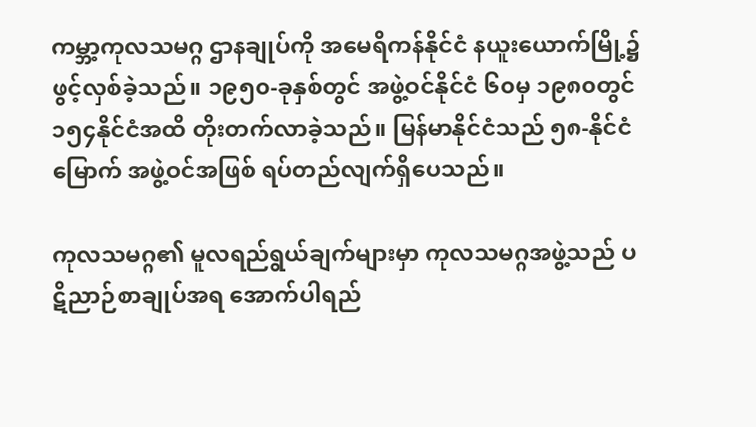ကမ္ဘာ့ကုလသမဂ္ဂ ဌာနချုပ်ကို အမေရိကန်နိုင်ငံ နယူးယောက်မြို့၌ ဖွင့်လှစ်ခဲ့သည်။ ၁၉၅၀-ခုနှစ်တွင် အဖွဲ့ဝင်နိုင်ငံ ၆၀မှ ၁၉၈၀တွင် ၁၅၄နိုင်ငံအထိ တိုးတက်လာခဲ့သည်။ မြန်မာနိုင်ငံသည် ၅၈-နိုင်ငံမြောက် အဖွဲ့ဝင်အဖြစ် ရပ်တည်လျက်ရှိပေသည်။

ကုလသမဂ္ဂ၏ မူလရည်ရွယ်ချက်များမှာ ကုလသမဂ္ဂအဖွဲ့သည် ပဋိညာဉ်စာချုပ်အရ အောက်ပါရည်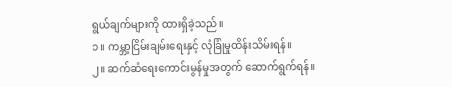ရွယ်ချက်များကို ထားရှိခဲ့သည်။
၁။ ကမ္ဘာ့ငြိမ်းချမ်းရေးနှင့် လုံခြုံမှုထိန်းသိမ်းရန်။
၂။ ဆက်ဆံရေးကောင်းမွန်မှုအတွက် ဆောက်ရွက်ရန်။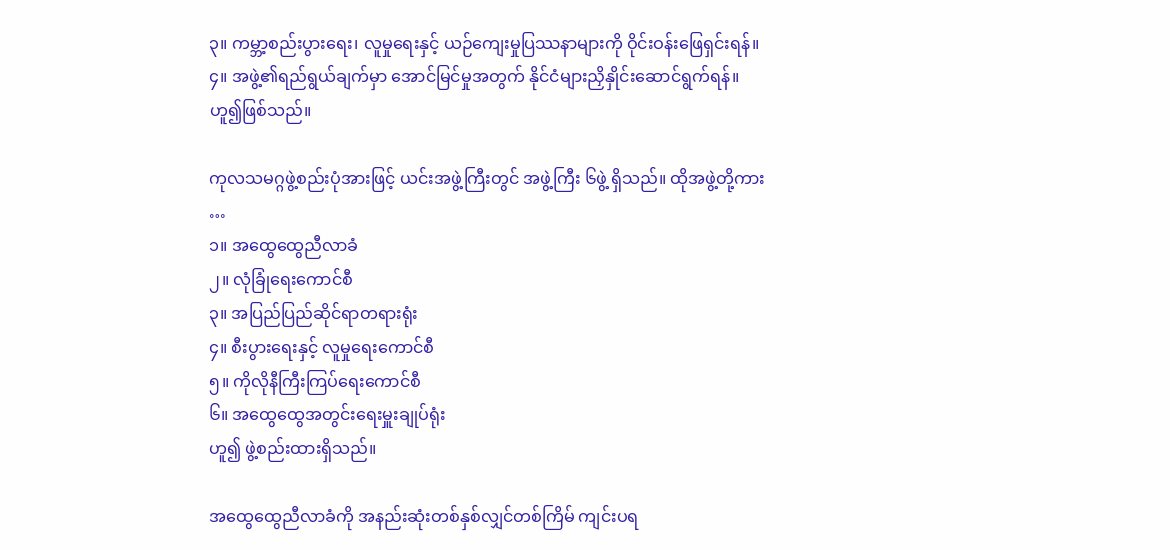၃။ ကမ္ဘာ့စည်းပွားရေး၊ လူမှုရေးနှင့် ယဉ်ကျေးမှုပြဿနာများကို ဝိုင်းဝန်းဖြေရှင်းရန်။
၄။ အဖွဲ့၏ရည်ရွယ်ချက်မှာ အောင်မြင်မှုအတွက် နိုင်ငံများညှိနှိုင်းဆောင်ရွက်ရန်။
ဟူ၍ဖြစ်သည်။

ကုလသမဂ္ဂဖွဲ့စည်းပုံအားဖြင့် ယင်းအဖွဲ့ကြီးတွင် အဖွဲ့ကြီး ၆ဖွဲ့ ရှိသည်။ ထိုအဖွဲ့တို့ကား …
၁။ အထွေထွေညီလာခံ
၂။ လုံခြုံရေးကောင်စီ
၃။ အပြည်ပြည်ဆိုင်ရာတရားရုံး
၄။ စီးပွားရေးနှင့် လူမှုရေးကောင်စီ
၅။ ကိုလိုနီကြီးကြပ်ရေးကောင်စီ
၆။ အထွေထွေအတွင်းရေးမှူးချုပ်ရုံး
ဟူ၍ ဖွဲ့စည်းထားရှိသည်။

အထွေထွေညီလာခံကို အနည်းဆုံးတစ်နှစ်လျှင်တစ်ကြိမ် ကျင်းပရ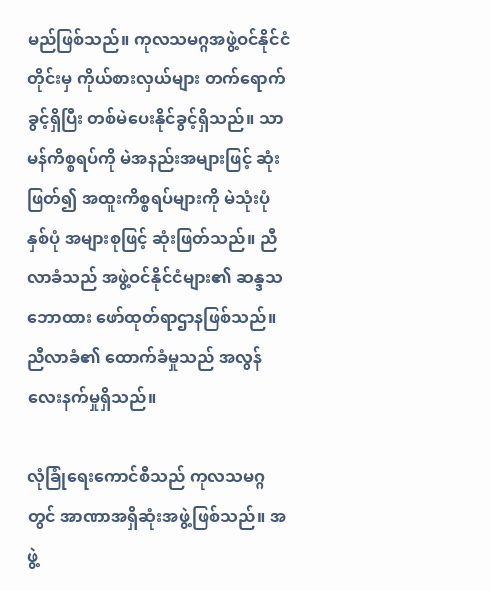မည်ဖြစ်သည်။ ကုလသမဂ္ဂအဖွဲ့ဝင်နိုင်ငံတိုင်းမှ ကိုယ်စားလှယ်များ တက်ရောက်ခွင့်ရှိပြီး တစ်မဲပေးနိုင်ခွင့်ရှိသည်။ သာမန်ကိစ္စရပ်ကို မဲအနည်းအများဖြင့် ဆုံးဖြတ်၍ အထူးကိစ္စရပ်များကို မဲသုံးပုံနှစ်ပုံ အများစုဖြင့် ဆုံးဖြတ်သည်။ ညီလာခံသည် အဖွဲ့ဝင်နိုင်ငံများ၏ ဆန္ဒသဘောထား ဖော်ထုတ်ရာဌာနဖြစ်သည်။ ညီလာခံ၏ ထောက်ခံမှုသည် အလွန်လေးနက်မှုရှိသည်။

လုံခြုံရေးကောင်စီသည် ကုလသမဂ္ဂတွင် အာဏာအရှိဆုံးအဖွဲ့ဖြစ်သည်။ အဖွဲ့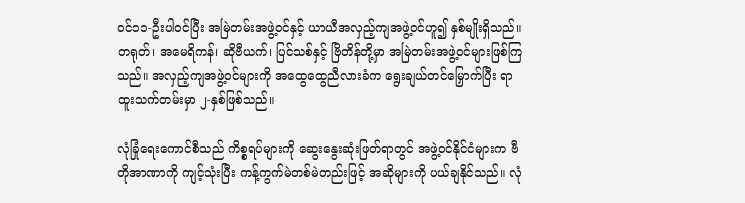ဝင်၁၁-ဦးပါဝင်ပြီး အမြဲတမ်းအဖွဲ့ဝင်နှင့် ယာယီအလှည့်ကျအဖွဲ့ဝင်ဟူ၍ နှစ်မျိုးရှိသည်။ တရုတ်၊ အမေရိကန်၊ ဆိုဗီယက်၊ ပြင်သစ်နှင့် ဗြိတိန်တို့မှာ အမြဲတမ်းအဖွဲ့ဝင်များဖြစ်ကြသည်။ အလှည့်ကျအဖွဲ့ဝင်များကို အထွေထွေညီလားခံက ရွေးချယ်တင်မြှောက်ပြီး ရာထူးသက်တမ်းမှာ ၂-နှစ်ဖြစ်သည်။

လုံခြုံရေးကောင်စီသည် ကိစ္စရပ်များကို ဆွေးနွေးဆုံးဖြတ်ရာတွင် အဖွဲ့ဝင်နိုင်ငံများက ဗီတိုအာဏာကို ကျင့်သုံးပြီး ကန့်ကွက်မဲတစ်မဲတည်းဖြင့် အဆိုများကို ပယ်ချနိုင်သည်။ လုံ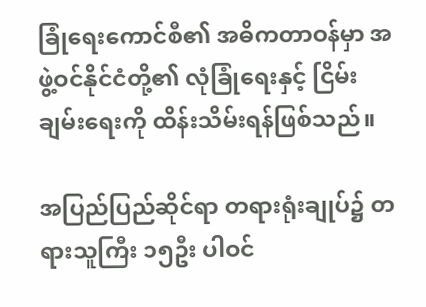ခြုံရေးကောင်စီ၏ အဓိကတာဝန်မှာ အဖွဲ့ဝင်နိုင်ငံတို့၏ လုံခြုံရေးနှင့် ငြိမ်းချမ်းရေးကို ထိန်းသိမ်းရန်ဖြစ်သည်။

အပြည်ပြည်ဆိုင်ရာ တရားရုံးချုပ်၌ တရားသူကြီး ၁၅ဦး ပါဝင်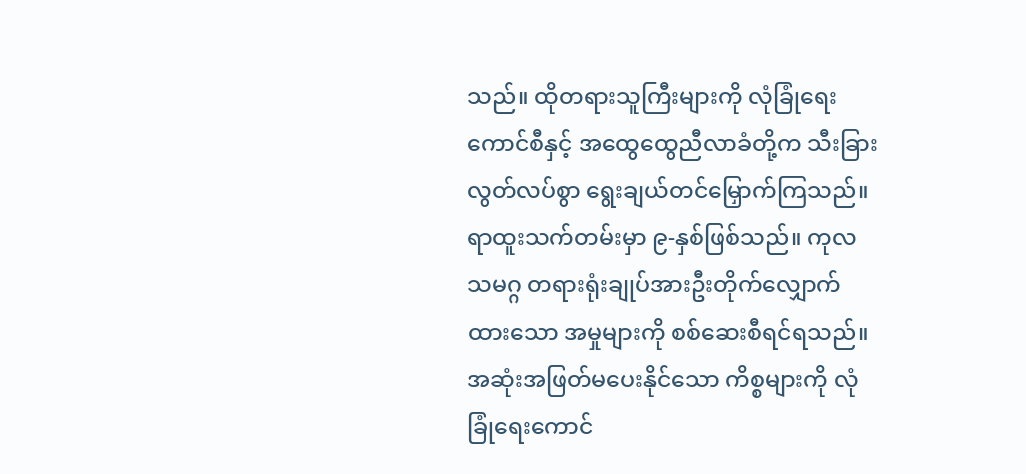သည်။ ထိုတရားသူကြီးများကို လုံခြုံရေးကောင်စီနှင့် အထွေထွေညီလာခံတို့က သီးခြားလွတ်လပ်စွာ ရွေးချယ်တင်မြှောက်ကြသည်။ ရာထူးသက်တမ်းမှာ ၉-နှစ်ဖြစ်သည်။ ကုလသမဂ္ဂ တရားရုံးချုပ်အားဦးတိုက်လျှောက်ထားသော အမှုများကို စစ်ဆေးစီရင်ရသည်။ အဆုံးအဖြတ်မပေးနိုင်သော ကိစ္စများကို လုံခြုံရေးကောင်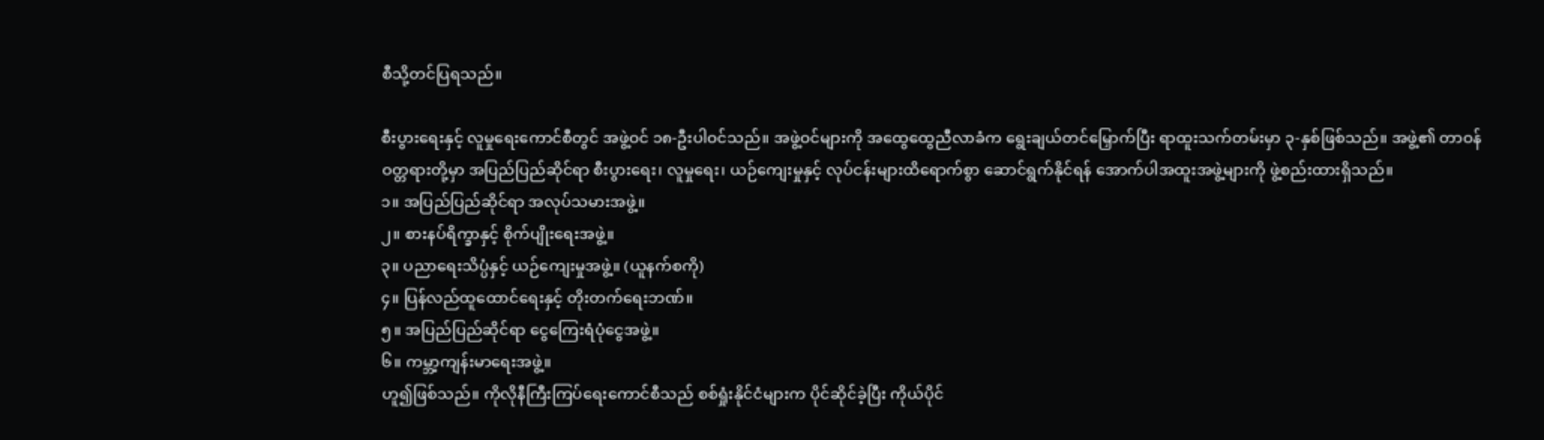စီသို့တင်ပြရသည်။

စီးပွားရေးနှင့် လူမှုရေးကောင်စီတွင် အဖွဲ့ဝင် ၁၈-ဦးပါဝင်သည်။ အဖွဲ့ဝင်များကို အထွေထွေညီလာခံက ရွေးချယ်တင်မြှောက်ပြီး ရာထူးသက်တမ်းမှာ ၃-နှစ်ဖြစ်သည်။ အဖွဲ့၏ တာဝန်ဝတ္တရားတို့မှာ အပြည်ပြည်ဆိုင်ရာ စီးပွားရေး၊ လူမှုရေး၊ ယဉ်ကျေးမှုနှင့် လုပ်ငန်းများထိရောက်စွာ ဆောင်ရွက်နိုင်ရန် အောက်ပါအထူးအဖွဲ့များကို ဖွဲ့စည်းထားရှိသည်။
၁။ အပြည်ပြည်ဆိုင်ရာ အလုပ်သမားအဖွဲ့။
၂။ စားနပ်ရိက္ခာနှင့် စိုက်ပျိုးရေးအဖွဲ့။
၃။ ပညာရေးသိပ္ပံနှင့် ယဉ်ကျေးမှုအဖွဲ့။ (ယူနက်စကို)
၄။ ပြန်လည်ထူထောင်ရေးနှင့် တိုးတက်ရေးဘဏ်။
၅။ အပြည်ပြည်ဆိုင်ရာ ငွေကြေးရံပုံငွေအဖွဲ့။
၆။ ကမ္ဘာ့ကျန်းမာရေးအဖွဲ့။
ဟူ၍ဖြစ်သည်။ ကိုလိုနီကြီးကြပ်ရေးကောင်စီသည် စစ်ရှုံးနိုင်ငံများက ပိုင်ဆိုင်ခဲ့ပြီး ကိုယ်ပိုင်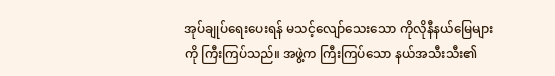အုပ်ချုပ်ရေးပေးရန် မသင့်လျော်သေးသော ကိုလိုနီနယ်မြေများကို ကြီးကြပ်သည်။ အဖွဲ့က ကြီးကြပ်သော နယ်အသီးသီး၏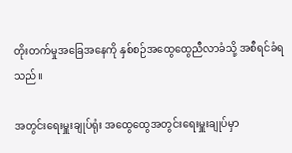တိုးတက်မှုအခြေအနေကို နှစ်စဉ်အထွေထွေညီလာခံသို့ အစီရင်ခံရသည်။

အတွင်းရေးမှူးချုပ်ရုံး အထွေထွေအတွင်းရေးမှူးချုပ်မှာ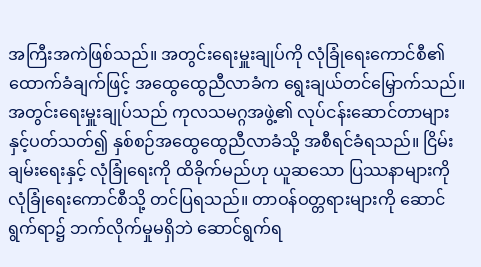အကြီးအကဲဖြစ်သည်။ အတွင်းရေးမှူးချုပ်ကို လုံခြုံရေးကောင်စီ၏ ထောက်ခံချက်ဖြင့် အထွေထွေညီလာခံက ရွေးချယ်တင်မြှောက်သည်။ အတွင်းရေးမှူးချုပ်သည် ကုလသမဂ္ဂအဖွဲ့၏ လုပ်ငန်းဆောင်တာများနှင့်ပတ်သတ်၍ နှစ်စဉ်အထွေထွေညီလာခံသို့ အစီရင်ခံရသည်။ ငြိမ်းချမ်းရေးနှင့် လုံခြုံရေးကို ထိခိုက်မည်ဟု ယူဆသော ပြဿနာများကို လုံခြုံရေးကောင်စီသို့ တင်ပြရသည်။ တာဝန်ဝတ္တရားများကို ဆောင်ရွက်ရာ၌ ဘက်လိုက်မှုမရှိဘဲ ဆောင်ရွက်ရ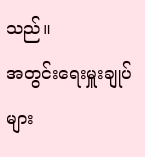သည်။
အတွင်းရေးမှူးချုပ်များ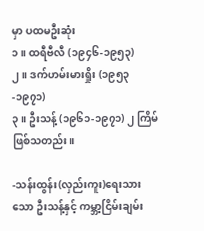မှာ ပထမဦးဆုံး
၁။ ထရီဗီလီ (၁၉၄၆-၁၉၅၃)
၂။ ဒက်ဟမ်းမားရှိုး (၁၉၅၃-၁၉၇၁)
၃။ ဦးသန့် (၁၉၆၁-၁၉၇၁) ၂ ကြိမ်ဖြစ်သတည်း။

-သန်းထွန်း(လှည်းကူး)ရေးသားသော ဦးသန့်နှင့် ကမ္ဘာ့ငြိမ်းချမ်း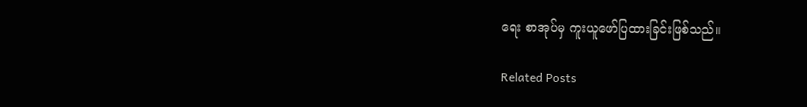ရေး စာအုပ်မှ ကူးယူဖော်ပြထားခြင်းဖြစ်သည်။

Related Posts